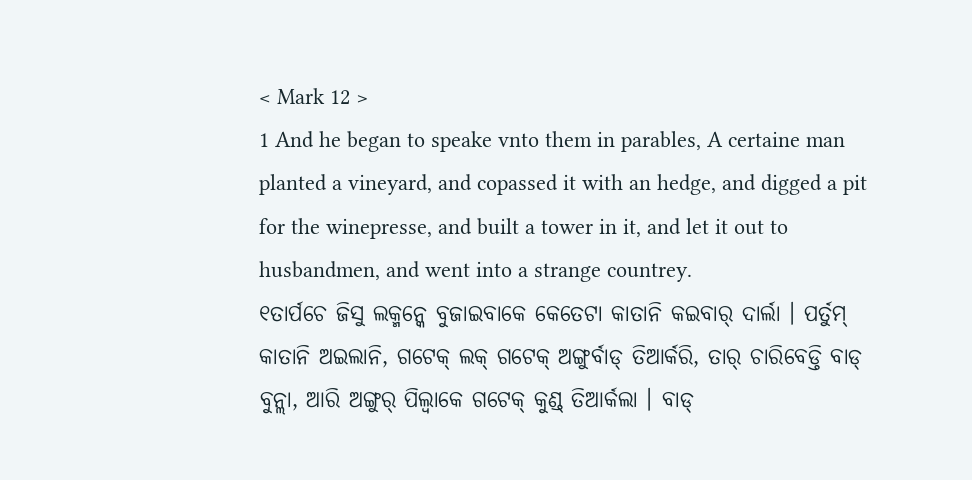< Mark 12 >
1 And he began to speake vnto them in parables, A certaine man planted a vineyard, and copassed it with an hedge, and digged a pit for the winepresse, and built a tower in it, and let it out to husbandmen, and went into a strange countrey.
୧ତାର୍ପଚେ ଜିସୁ ଲକ୍ମନ୍କେ ବୁଜାଇବାକେ କେତେଟା କାତାନି କଇବାର୍ ଦାର୍ଲା । ପର୍ତୁମ୍ କାତାନି ଅଇଲାନି, ଗଟେକ୍ ଲକ୍ ଗଟେକ୍ ଅଙ୍ଗୁର୍ବାଡ୍ ତିଆର୍କରି, ତାର୍ ଚାରିବେଡ୍ତି ବାଡ୍ ବୁନ୍ଲା, ଆରି ଅଙ୍ଗୁର୍ ପିଲ୍ବାକେ ଗଟେକ୍ କୁଣ୍ଡ୍ ତିଆର୍କଲା । ବାଡ୍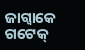ଜାଗ୍ବାକେ ଗଟେକ୍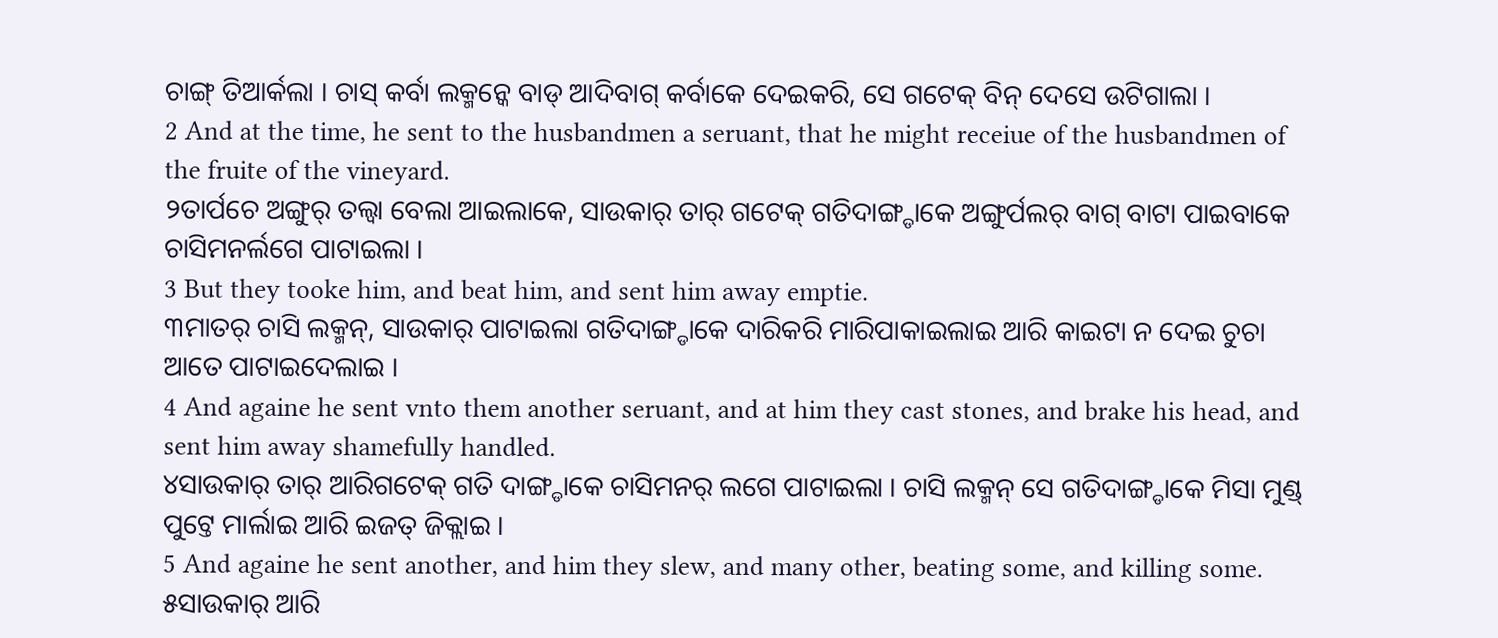ଚାଙ୍ଗ୍ ତିଆର୍କଲା । ଚାସ୍ କର୍ବା ଲକ୍ମନ୍କେ ବାଡ୍ ଆଦିବାଗ୍ କର୍ବାକେ ଦେଇକରି, ସେ ଗଟେକ୍ ବିନ୍ ଦେସେ ଉଟିଗାଲା ।
2 And at the time, he sent to the husbandmen a seruant, that he might receiue of the husbandmen of the fruite of the vineyard.
୨ତାର୍ପଚେ ଅଙ୍ଗୁର୍ ତଲ୍ବା ବେଲା ଆଇଲାକେ, ସାଉକାର୍ ତାର୍ ଗଟେକ୍ ଗତିଦାଙ୍ଗ୍ଡାକେ ଅଙ୍ଗୁର୍ପଲର୍ ବାଗ୍ ବାଟା ପାଇବାକେ ଚାସିମନର୍ଲଗେ ପାଟାଇଲା ।
3 But they tooke him, and beat him, and sent him away emptie.
୩ମାତର୍ ଚାସି ଲକ୍ମନ୍, ସାଉକାର୍ ପାଟାଇଲା ଗତିଦାଙ୍ଗ୍ଡାକେ ଦାରିକରି ମାରିପାକାଇଲାଇ ଆରି କାଇଟା ନ ଦେଇ ଚୁଚା ଆତେ ପାଟାଇଦେଲାଇ ।
4 And againe he sent vnto them another seruant, and at him they cast stones, and brake his head, and sent him away shamefully handled.
୪ସାଉକାର୍ ତାର୍ ଆରିଗଟେକ୍ ଗତି ଦାଙ୍ଗ୍ଡାକେ ଚାସିମନର୍ ଲଗେ ପାଟାଇଲା । ଚାସି ଲକ୍ମନ୍ ସେ ଗତିଦାଙ୍ଗ୍ଡାକେ ମିସା ମୁଣ୍ଡ୍ ପୁଟ୍ତେ ମାର୍ଲାଇ ଆରି ଇଜତ୍ ଜିକ୍ଲାଇ ।
5 And againe he sent another, and him they slew, and many other, beating some, and killing some.
୫ସାଉକାର୍ ଆରି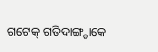ଗଟେକ୍ ଗତିଦାଙ୍ଗ୍ଡାକେ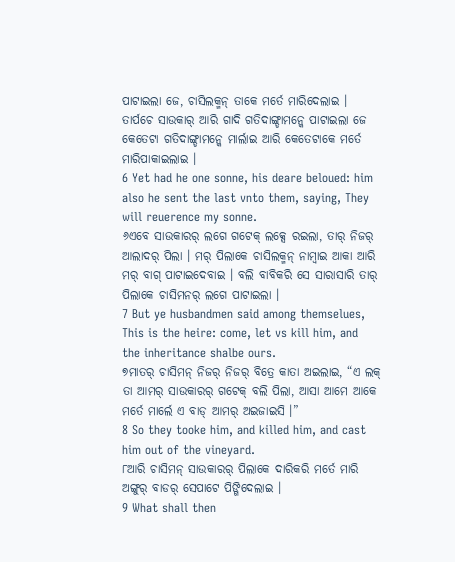ପାଟାଇଲା ଜେ, ଚାସିଲକ୍ମନ୍ ତାକେ ମର୍ତେ ମାରିଦେଲାଇ । ତାର୍ପଚେ ସାଉକାର୍ ଆରି ଗାଦି ଗତିଦାଙ୍ଗ୍ଡାମନ୍କେ ପାଟାଇଲା ଜେ କେତେଟା ଗତିଦାଙ୍ଗ୍ଡାମନ୍କେ ମାର୍ଲାଇ ଆରି କେତେଟାକେ ମର୍ତେ ମାରିପାକାଇଲାଇ ।
6 Yet had he one sonne, his deare beloued: him also he sent the last vnto them, saying, They will reuerence my sonne.
୬ଏବେ ସାଉକାରର୍ ଲଗେ ଗଟେକ୍ ଲକ୍ସେ ରଇଲା, ତାର୍ ନିଜର୍ ଆଲାଦର୍ ପିଲା । ମର୍ ପିଲାକେ ଚାସିଲକ୍ମନ୍ ନାମ୍ବାଇ ଆକା ଆରି ମର୍ ବାଗ୍ ପାଟାଇଦେବାଇ । ବଲି ବାବିକରି ସେ ସାରାସାରି ତାର୍ ପିଲାକେ ଚାସିମନର୍ ଲଗେ ପାଟାଇଲା ।
7 But ye husbandmen said among themselues, This is the heire: come, let vs kill him, and the inheritance shalbe ours.
୭ମାତର୍ ଚାସିମନ୍ ନିଜର୍ ନିଜର୍ ବିତ୍ରେ କାତା ଅଇଲାଇ, “ଏ ଲକ୍ ତା ଆମର୍ ସାଉକାରର୍ ଗଟେକ୍ ବଲି ପିଲା, ଆସା ଆମେ ଆକେ ମର୍ତେ ମାର୍ଲେ ଏ ବାଡ୍ ଆମର୍ ଅଇଜାଇସି ।”
8 So they tooke him, and killed him, and cast him out of the vineyard.
୮ଆରି ଚାସିମନ୍ ସାଉକାରର୍ ପିଲାକେ ଦାରିକରି ମର୍ତେ ମାରି ଅଙ୍ଗୁର୍ ବାଡର୍ ସେପାଟେ ପିଙ୍ଗିଦେଲାଇ ।
9 What shall then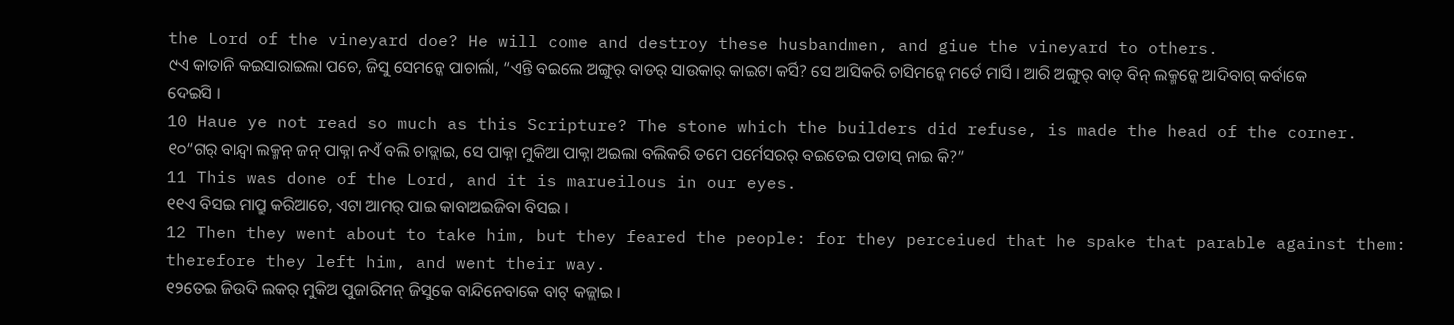the Lord of the vineyard doe? He will come and destroy these husbandmen, and giue the vineyard to others.
୯ଏ କାତାନି କଇସାରାଇଲା ପଚେ, ଜିସୁ ସେମନ୍କେ ପାଚାର୍ଲା, “ଏନ୍ତି ବଇଲେ ଅଙ୍ଗୁର୍ ବାଡର୍ ସାଉକାର୍ କାଇଟା କର୍ସି? ସେ ଆସିକରି ଚାସିମନ୍କେ ମର୍ତେ ମାର୍ସି । ଆରି ଅଙ୍ଗୁର୍ ବାଡ୍ ବିନ୍ ଲକ୍ମନ୍କେ ଆଦିବାଗ୍ କର୍ବାକେ ଦେଇସି ।
10 Haue ye not read so much as this Scripture? The stone which the builders did refuse, is made the head of the corner.
୧୦“ଗର୍ ବାନ୍ଦ୍ବା ଲକ୍ମନ୍ ଜନ୍ ପାକ୍ନା ନଏଁ ବଲି ଚାଡ୍ଲାଇ, ସେ ପାକ୍ନା ମୁକିଆ ପାକ୍ନା ଅଇଲା ବଲିକରି ତମେ ପର୍ମେସରର୍ ବଇତେଇ ପଡାସ୍ ନାଇ କି?”
11 This was done of the Lord, and it is marueilous in our eyes.
୧୧ଏ ବିସଇ ମାପ୍ରୁ କରିଆଚେ, ଏଟା ଆମର୍ ପାଇ କାବାଅଇଜିବା ବିସଇ ।
12 Then they went about to take him, but they feared the people: for they perceiued that he spake that parable against them: therefore they left him, and went their way.
୧୨ତେଇ ଜିଉଦି ଲକର୍ ମୁକିଅ ପୁଜାରିମନ୍ ଜିସୁକେ ବାନ୍ଦିନେବାକେ ବାଟ୍ କଜ୍ଲାଇ ।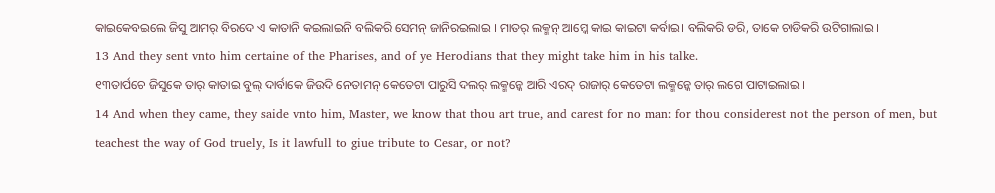କାଇକେବଇଲେ ଜିସୁ ଆମର୍ ବିରଦେ ଏ କାତାନି କଇଲାଇନି ବଲିକରି ସେମନ୍ ଜାନିରଇଲାଇ । ମାତର୍ ଲକ୍ମନ୍ ଆମ୍କେ କାଇ କାଇଟା କର୍ବାଇ। ବଲିକରି ଡରି, ତାକେ ଚାଡିକରି ଉଟିଗାଲାଇ ।
13 And they sent vnto him certaine of the Pharises, and of ye Herodians that they might take him in his talke.
୧୩ତାର୍ପଚେ ଜିସୁକେ ତାର୍ କାତାଇ ବୁଲ୍ ଦାର୍ବାକେ ଜିଉଦି ନେତାମନ୍ କେତେଟା ପାରୁସି ଦଲର୍ ଲକ୍ମନ୍କେ ଆରି ଏରଦ୍ ରାଜାର୍ କେତେଟା ଲକ୍ମନ୍କେ ତାର୍ ଲଗେ ପାଟାଇଲାଇ ।
14 And when they came, they saide vnto him, Master, we know that thou art true, and carest for no man: for thou considerest not the person of men, but teachest the way of God truely, Is it lawfull to giue tribute to Cesar, or not?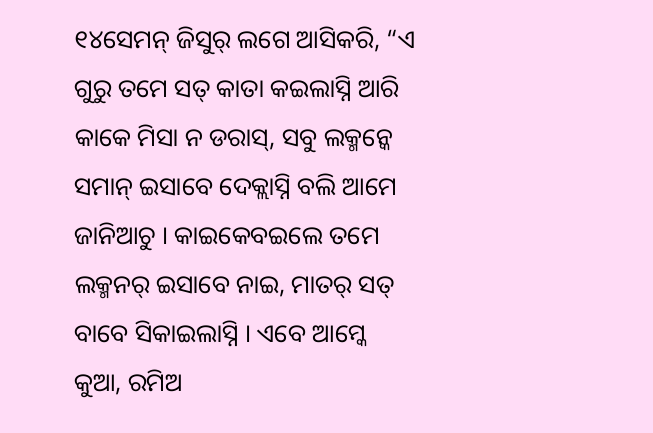୧୪ସେମନ୍ ଜିସୁର୍ ଲଗେ ଆସିକରି, “ଏ ଗୁରୁ ତମେ ସତ୍ କାତା କଇଲାସ୍ନି ଆରି କାକେ ମିସା ନ ଡରାସ୍, ସବୁ ଲକ୍ମନ୍କେ ସମାନ୍ ଇସାବେ ଦେକ୍ଲାସ୍ନି ବଲି ଆମେ ଜାନିଆଚୁ । କାଇକେବଇଲେ ତମେ ଲକ୍ମନର୍ ଇସାବେ ନାଇ, ମାତର୍ ସତ୍ ବାବେ ସିକାଇଲାସ୍ନି । ଏବେ ଆମ୍କେ କୁଆ, ରମିଅ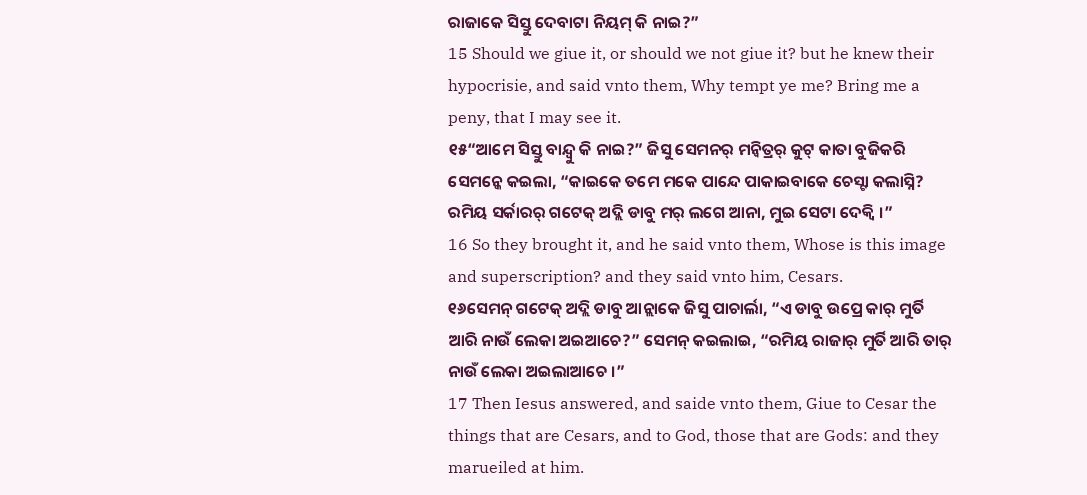ରାଜାକେ ସିସ୍ତୁ ଦେବାଟା ନିୟମ୍ କି ନାଇ?”
15 Should we giue it, or should we not giue it? but he knew their hypocrisie, and said vnto them, Why tempt ye me? Bring me a peny, that I may see it.
୧୫“ଆମେ ସିସ୍ତୁ ବାନ୍ଦ୍ବୁ କି ନାଇ?” ଜିସୁ ସେମନର୍ ମନ୍ବିତ୍ରର୍ କୁଟ୍ କାତା ବୁଜିକରି ସେମନ୍କେ କଇଲା, “କାଇକେ ତମେ ମକେ ପାନ୍ଦେ ପାକାଇବାକେ ଚେସ୍ଟା କଲାସ୍ନି? ରମିୟ ସର୍କାରର୍ ଗଟେକ୍ ଅଦ୍ଲି ଡାବୁ ମର୍ ଲଗେ ଆନା, ମୁଇ ସେଟା ଦେକ୍ବି ।”
16 So they brought it, and he said vnto them, Whose is this image and superscription? and they said vnto him, Cesars.
୧୬ସେମନ୍ ଗଟେକ୍ ଅଦ୍ଲି ଡାବୁ ଆନ୍ଲାକେ ଜିସୁ ପାଚାର୍ଲା, “ଏ ଡାବୁ ଉପ୍ରେ କାର୍ ମୁର୍ତି ଆରି ନାଉଁ ଲେକା ଅଇଆଚେ?” ସେମନ୍ କଇଲାଇ, “ରମିୟ ରାଜାର୍ ମୁର୍ତି ଆରି ତାର୍ ନାଉଁ ଲେକା ଅଇଲାଆଚେ ।”
17 Then Iesus answered, and saide vnto them, Giue to Cesar the things that are Cesars, and to God, those that are Gods: and they marueiled at him.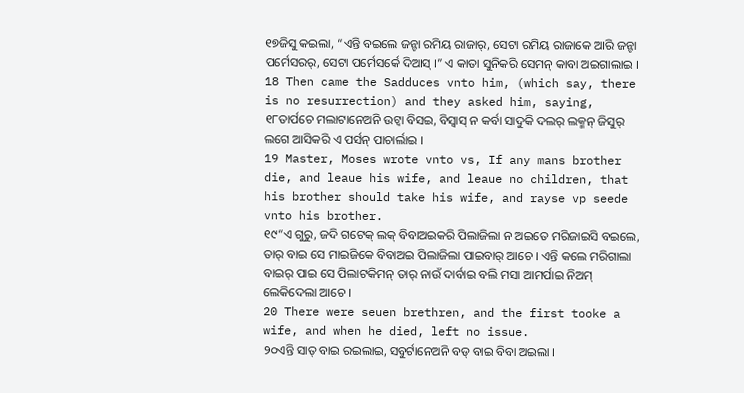୧୭ଜିସୁ କଇଲା, “ଏନ୍ତି ବଇଲେ ଜନ୍ଟା ରମିୟ ରାଜାର୍, ସେଟା ରମିୟ ରାଜାକେ ଆରି ଜନ୍ଟା ପର୍ମେସରର୍, ସେଟା ପର୍ମେସର୍କେ ଦିଆସ୍ ।” ଏ କାତା ସୁନିକରି ସେମନ୍ କାବା ଅଇଗାଲାଇ ।
18 Then came the Sadduces vnto him, (which say, there is no resurrection) and they asked him, saying,
୧୮ତାର୍ପଚେ ମଲାଟାନେଅନି ଉଟ୍ବା ବିସଇ, ବିସ୍ବାସ୍ ନ କର୍ବା ସାଦୁକି ଦଲର୍ ଲକ୍ମନ୍ ଜିସୁର୍ ଲଗେ ଆସିକରି ଏ ପର୍ସନ୍ ପାଚାର୍ଲାଇ ।
19 Master, Moses wrote vnto vs, If any mans brother die, and leaue his wife, and leaue no children, that his brother should take his wife, and rayse vp seede vnto his brother.
୧୯“ଏ ଗୁରୁ, ଜଦି ଗଟେକ୍ ଲକ୍ ବିବାଅଇକରି ପିଲାଜିଲା ନ ଅଇତେ ମରିଜାଇସି ବଇଲେ, ତାର୍ ବାଇ ସେ ମାଇଜିକେ ବିବାଅଇ ପିଲାଜିଲା ପାଇବାର୍ ଆଚେ । ଏନ୍ତି କଲେ ମରିଗାଲା ବାଇର୍ ପାଇ ସେ ପିଲାଟକିମନ୍ ତାର୍ ନାଉଁ ଦାର୍ବାଇ ବଲି ମସା ଆମର୍ପାଇ ନିଅମ୍ ଲେକିଦେଲା ଆଚେ ।
20 There were seuen brethren, and the first tooke a wife, and when he died, left no issue.
୨୦ଏନ୍ତି ସାତ୍ ବାଇ ରଇଲାଇ, ସବୁର୍ଟାନେଅନି ବଡ୍ ବାଇ ବିବା ଅଇଲା ।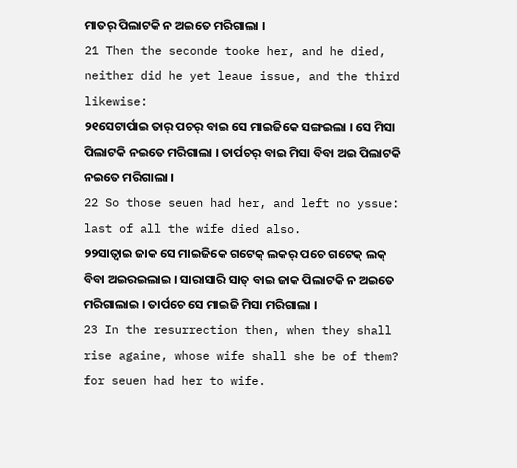ମାତର୍ ପିଲାଟକି ନ ଅଇତେ ମରିଗାଲା ।
21 Then the seconde tooke her, and he died, neither did he yet leaue issue, and the third likewise:
୨୧ସେଟାର୍ପାଇ ତାର୍ ପଚର୍ ବାଇ ସେ ମାଇଜିକେ ସଙ୍ଗଇଲା । ସେ ମିସା ପିଲାଟକି ନଇତେ ମରିଗାଲା । ତାର୍ପଚର୍ ବାଇ ମିସା ବିବା ଅଇ ପିଲାଟକି ନଇତେ ମରିଗାଲା ।
22 So those seuen had her, and left no yssue: last of all the wife died also.
୨୨ସାତ୍ବାଇ ଜାକ ସେ ମାଇଜିକେ ଗଟେକ୍ ଲକର୍ ପଚେ ଗଟେକ୍ ଲକ୍ ବିବା ଅଇରଇଲାଇ । ସାରାସାରି ସାତ୍ ବାଇ ଜାକ ପିଲାଟକି ନ ଅଇତେ ମରିଗାଲାଇ । ତାର୍ପଚେ ସେ ମାଇଜି ମିସା ମରିଗାଲା ।
23 In the resurrection then, when they shall rise againe, whose wife shall she be of them? for seuen had her to wife.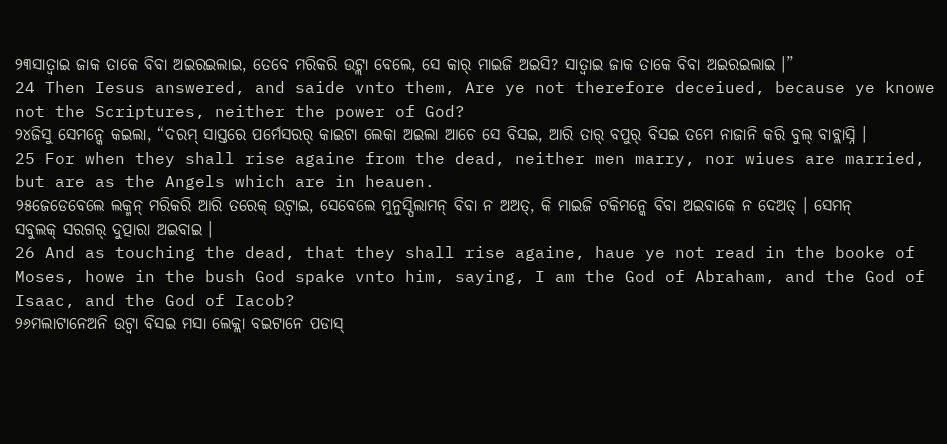୨୩ସାତ୍ବାଇ ଜାକ ତାକେ ବିବା ଅଇରଇଲାଇ, ତେବେ ମରିକରି ଉଟ୍ଲା ବେଲେ, ସେ କାର୍ ମାଇଜି ଅଇସି? ସାତ୍ବାଇ ଜାକ ତାକେ ବିବା ଅଇରଇଲାଇ ।”
24 Then Iesus answered, and saide vnto them, Are ye not therefore deceiued, because ye knowe not the Scriptures, neither the power of God?
୨୪ଜିସୁ ସେମନ୍କେ କଇଲା, “ଦରମ୍ ସାସ୍ତରେ ପର୍ମେସରର୍ କାଇଟା ଲେକା ଅଇଲା ଆଚେ ସେ ବିସଇ, ଆରି ତାର୍ ବପୁର୍ ବିସଇ ତମେ ନାଜାନି କରି ବୁଲ୍ ବାବ୍ଲାସ୍ନି ।
25 For when they shall rise againe from the dead, neither men marry, nor wiues are married, but are as the Angels which are in heauen.
୨୫ଜେଡେବେଲେ ଲକ୍ମନ୍ ମରିକରି ଆରି ତରେକ୍ ଉଟ୍ବାଇ, ସେବେଲେ ମୁନୁସ୍ପିଲାମନ୍ ବିବା ନ ଅଅତ୍, କି ମାଇଜି ଟକିମନ୍କେ ବିବା ଅଇବାକେ ନ ଦେଅତ୍ । ସେମନ୍ ସବୁଲକ୍ ସରଗର୍ ଦୁତ୍ପାରା ଅଇବାଇ ।
26 And as touching the dead, that they shall rise againe, haue ye not read in the booke of Moses, howe in the bush God spake vnto him, saying, I am the God of Abraham, and the God of Isaac, and the God of Iacob?
୨୬ମଲାଟାନେଅନି ଉଟ୍ବା ବିସଇ ମସା ଲେକ୍ଲା ବଇଟାନେ ପଡାସ୍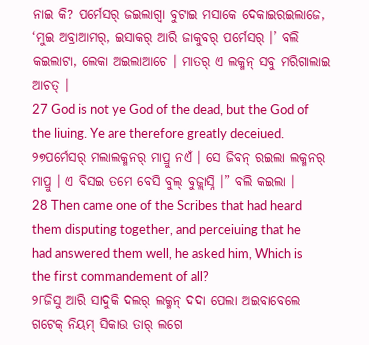ନାଇ କି? ପର୍ମେସର୍ ଜଇଲାଗ୍ବା ବୁଟାଇ ମସାକେ ଦେକାଇରଇଲାଜେ, ‘ମୁଇ ଅବ୍ରାଆମର୍, ଇସାକର୍ ଆରି ଜାକୁବର୍ ପର୍ମେସର୍ ।’ ବଲି କଇଲାଟା, ଲେକା ଅଇଲାଆଚେ । ମାତର୍ ଏ ଲକ୍ମନ୍ ସବୁ ମରିଗାଲାଇ ଆଚତ୍ ।
27 God is not ye God of the dead, but the God of the liuing. Ye are therefore greatly deceiued.
୨୭ପର୍ମେସର୍ ମଲାଲକ୍ମନର୍ ମାପ୍ରୁ ନଏଁ । ସେ ଜିବନ୍ ରଇଲା ଲକ୍ମନର୍ ମାପ୍ରୁ । ଏ ବିସଇ ତମେ ବେସି ବୁଲ୍ ବୁଜ୍ଲାସ୍ନି ।” ବଲି କଇଲା ।
28 Then came one of the Scribes that had heard them disputing together, and perceiuing that he had answered them well, he asked him, Which is the first commandement of all?
୨୮ଜିସୁ ଆରି ସାଦୁକି ଦଲର୍ ଲକ୍ମନ୍ ଦଦା ପେଲା ଅଇବାବେଲେ ଗଟେକ୍ ନିୟମ୍ ସିକାଉ ତାର୍ ଲଗେ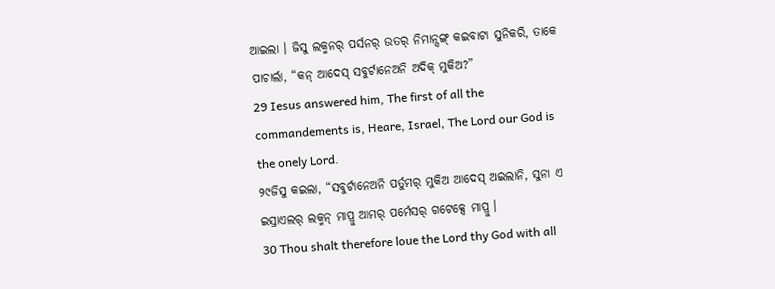ଆଇଲା । ଜିସୁ ଲକ୍ମନର୍ ପର୍ସନର୍ ଉତର୍ ନିମାନ୍ସଙ୍ଗ୍ କଇବାଟା ସୁନିକରି, ତାକେ ପାଚାର୍ଲା, “କନ୍ ଆଦେସ୍ ସବୁର୍ଟାନେଅନି ଅଦିକ୍ ମୁକିଅ?”
29 Iesus answered him, The first of all the commandements is, Heare, Israel, The Lord our God is the onely Lord.
୨୯ଜିସୁ କଇଲା, “ସବୁର୍ଟାନେଅନି ପର୍ତୁମର୍ ମୁକିଅ ଆଦେସ୍ ଅଇଲାନି, ସୁନା ଏ ଇସ୍ରାଏଲର୍ ଲକ୍ମନ୍ ମାପ୍ରୁ ଆମର୍ ପର୍ମେସର୍ ଗଟେକ୍ସେ ମାପ୍ରୁ ।
30 Thou shalt therefore loue the Lord thy God with all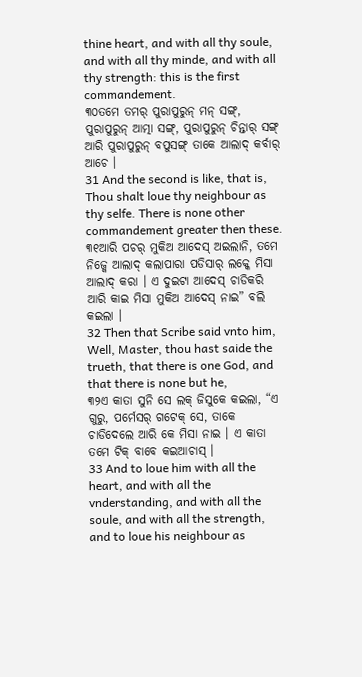thine heart, and with all thy soule, and with all thy minde, and with all thy strength: this is the first commandement.
୩୦ତମେ ତମର୍ ପୁରାପୁରୁନ୍ ମନ୍ ସଙ୍ଗ୍, ପୁରାପୁରୁନ୍ ଆତ୍ମା ସଙ୍ଗ୍, ପୁରାପୁରୁନ୍ ଚିନ୍ତାର୍ ସଙ୍ଗ୍ ଆରି ପୁରାପୁରୁନ୍ ବପୁସଙ୍ଗ୍ ତାକେ ଆଲାଦ୍ କର୍ବାର୍ ଆଚେ ।
31 And the second is like, that is, Thou shalt loue thy neighbour as thy selfe. There is none other commandement greater then these.
୩୧ଆରି ପଚର୍ ମୁକିଅ ଆଦେସ୍ ଅଇଲାନି, ତମେ ନିଜ୍କେ ଆଲାଦ୍ କଲାପାରା ପଡିସାର୍ ଲକ୍କେ ମିସା ଆଲାଦ୍ କରା । ଏ ଦୁଇଟା ଆଦେସ୍ ଚାଡିକରି ଆରି କାଇ ମିସା ମୁକିଅ ଆଦେସ୍ ନାଇ” ବଲି କଇଲା ।
32 Then that Scribe said vnto him, Well, Master, thou hast saide the trueth, that there is one God, and that there is none but he,
୩୨ଏ କାତା ସୁନି ସେ ଲକ୍ ଜିସୁକେ କଇଲା, “ଏ ଗୁରୁ, ପର୍ମେସର୍ ଗଟେକ୍ ସେ, ତାକେ ଚାଡିଦେଲେ ଆରି କେ ମିସା ନାଇ । ଏ କାତା ତମେ ଟିକ୍ ବାବେ କଇଆଚାସ୍ ।
33 And to loue him with all the heart, and with all the vnderstanding, and with all the soule, and with all the strength, and to loue his neighbour as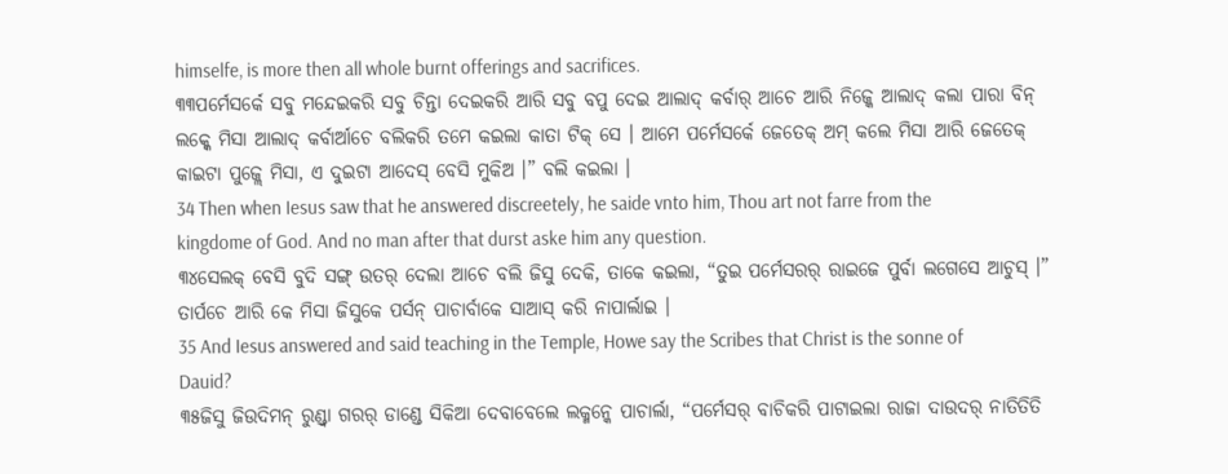himselfe, is more then all whole burnt offerings and sacrifices.
୩୩ପର୍ମେସର୍କେ ସବୁ ମନ୍ଦେଇକରି ସବୁ ଚିନ୍ତା ଦେଇକରି ଆରି ସବୁ ବପୁ ଦେଇ ଆଲାଦ୍ କର୍ବାର୍ ଆଚେ ଆରି ନିଜ୍କେ ଆଲାଦ୍ କଲା ପାରା ବିନ୍ ଲକ୍କେ ମିସା ଆଲାଦ୍ କର୍ବାର୍ଆଚେ ବଲିକରି ତମେ କଇଲା କାତା ଟିକ୍ ସେ । ଆମେ ପର୍ମେସର୍କେ ଜେତେକ୍ ଅମ୍ କଲେ ମିସା ଆରି ଜେତେକ୍ କାଇଟା ପୁଜ୍ଲେ ମିସା, ଏ ଦୁଇଟା ଆଦେସ୍ ବେସି ମୁକିଅ ।” ବଲି କଇଲା ।
34 Then when Iesus saw that he answered discreetely, he saide vnto him, Thou art not farre from the kingdome of God. And no man after that durst aske him any question.
୩୪ସେଲକ୍ ବେସି ବୁଦି ସଙ୍ଗ୍ ଉତର୍ ଦେଲା ଆଚେ ବଲି ଜିସୁ ଦେକି, ତାକେ କଇଲା, “ତୁଇ ପର୍ମେସରର୍ ରାଇଜେ ପୁର୍ବା ଲଗେସେ ଆଚୁସ୍ ।” ତାର୍ପଚେ ଆରି କେ ମିସା ଜିସୁକେ ପର୍ସନ୍ ପାଚାର୍ବାକେ ସାଆସ୍ କରି ନାପାର୍ଲାଇ ।
35 And Iesus answered and said teaching in the Temple, Howe say the Scribes that Christ is the sonne of Dauid?
୩୫ଜିସୁ ଜିଉଦିମନ୍ ରୁଣ୍ଡ୍ବା ଗରର୍ ଡାଣ୍ଡେ ସିକିଆ ଦେବାବେଲେ ଲକ୍ମନ୍କେ ପାଚାର୍ଲା, “ପର୍ମେସର୍ ବାଚିକରି ପାଟାଇଲା ରାଜା ଦାଉଦର୍ ନାତିତିତି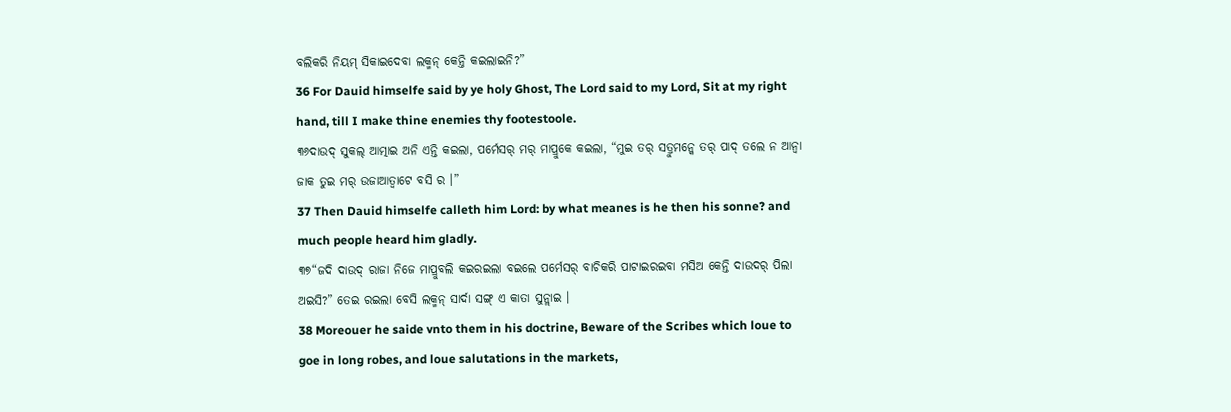ବଲିକରି ନିୟମ୍ ସିକାଇଦେବା ଲକ୍ମନ୍ କେନ୍ତି କଇଲାଇନି?”
36 For Dauid himselfe said by ye holy Ghost, The Lord said to my Lord, Sit at my right hand, till I make thine enemies thy footestoole.
୩୬ଦାଉଦ୍ ସୁକଲ୍ ଆତ୍ମାଇ ଅନି ଏନ୍ତି କଇଲା, ପର୍ମେସର୍ ମର୍ ମାପ୍ରୁକେ କଇଲା, “ମୁଇ ତର୍ ସତ୍ରୁମନ୍କେ ତର୍ ପାଦ୍ ତଲେ ନ ଆନ୍ବା ଜାକ ତୁଇ ମର୍ ଉଜାଆତ୍ବାଟେ ବସି ର ।”
37 Then Dauid himselfe calleth him Lord: by what meanes is he then his sonne? and much people heard him gladly.
୩୭“ଜଦି ଦାଉଦ୍ ରାଜା ନିଜେ ମାପ୍ରୁବଲି କଇରଇଲା ବଇଲେ ପର୍ମେସର୍ ବାଚିକରି ପାଟାଇରଇବା ମସିଅ କେନ୍ତି ଦାଉଦର୍ ପିଲା ଅଇସି?” ତେଇ ରଇଲା ବେସି ଲକ୍ମନ୍ ସାର୍ଦା ସଙ୍ଗ୍ ଏ କାତା ସୁନ୍ଲାଇ ।
38 Moreouer he saide vnto them in his doctrine, Beware of the Scribes which loue to goe in long robes, and loue salutations in the markets,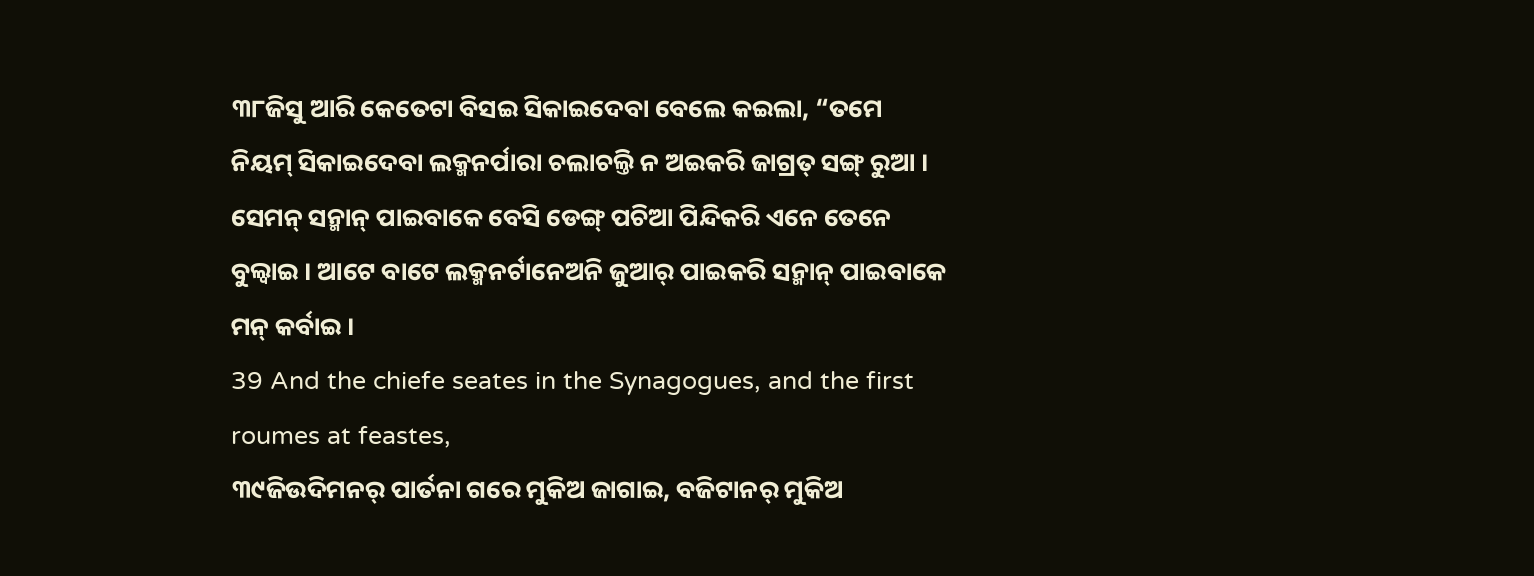୩୮ଜିସୁ ଆରି କେତେଟା ବିସଇ ସିକାଇଦେବା ବେଲେ କଇଲା, “ତମେ ନିୟମ୍ ସିକାଇଦେବା ଲକ୍ମନର୍ପାରା ଚଲାଚଲ୍ତି ନ ଅଇକରି ଜାଗ୍ରତ୍ ସଙ୍ଗ୍ ରୁଆ । ସେମନ୍ ସନ୍ମାନ୍ ପାଇବାକେ ବେସି ଡେଙ୍ଗ୍ ପଚିଆ ପିନ୍ଦିକରି ଏନେ ତେନେ ବୁଲ୍ବାଇ । ଆଟେ ବାଟେ ଲକ୍ମନର୍ଟାନେଅନି ଜୁଆର୍ ପାଇକରି ସନ୍ମାନ୍ ପାଇବାକେ ମନ୍ କର୍ବାଇ ।
39 And the chiefe seates in the Synagogues, and the first roumes at feastes,
୩୯ଜିଉଦିମନର୍ ପାର୍ତନା ଗରେ ମୁକିଅ ଜାଗାଇ, ବଜିଟାନର୍ ମୁକିଅ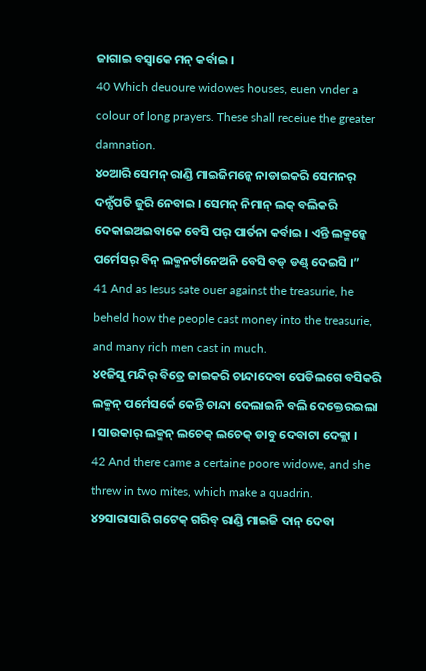ଜାଗାଇ ବସ୍ବାକେ ମନ୍ କର୍ବାଇ ।
40 Which deuoure widowes houses, euen vnder a colour of long prayers. These shall receiue the greater damnation.
୪୦ଆରି ସେମନ୍ ରାଣ୍ଡି ମାଇଜିମନ୍କେ ନାଡାଇକରି ସେମନର୍ ଦନ୍ସଁପତି ଜୁରି ନେବାଇ । ସେମନ୍ ନିମାନ୍ ଲକ୍ ବଲିକରି ଦେକାଇଅଇବାକେ ବେସି ପର୍ ପାର୍ତନା କର୍ବାଇ । ଏନ୍ତି ଲକ୍ମନ୍କେ ପର୍ମେସର୍ ବିନ୍ ଲକ୍ମନର୍ଟାନେଅନି ବେସି ବଡ୍ ଡଣ୍ଡ୍ ଦେଇସି ।”
41 And as Iesus sate ouer against the treasurie, he beheld how the people cast money into the treasurie, and many rich men cast in much.
୪୧ଜିସୁ ମନ୍ଦିର୍ ବିତ୍ରେ ଜାଇକରି ଚାନ୍ଦାଦେବା ପେଡିଲଗେ ବସିକରି ଲକ୍ମନ୍ ପର୍ମେସର୍କେ କେନ୍ତି ଚାନ୍ଦା ଦେଲାଇନି ବଲି ଦେକ୍ତେରଇଲା । ସାଉକାର୍ ଲକ୍ମନ୍ ଲଚେକ୍ ଲଚେକ୍ ଡାବୁ ଦେବାଟା ଦେକ୍ଲା ।
42 And there came a certaine poore widowe, and she threw in two mites, which make a quadrin.
୪୨ସାରାସାରି ଗଟେକ୍ ଗରିବ୍ ରାଣ୍ଡି ମାଇଜି ଦାନ୍ ଦେବା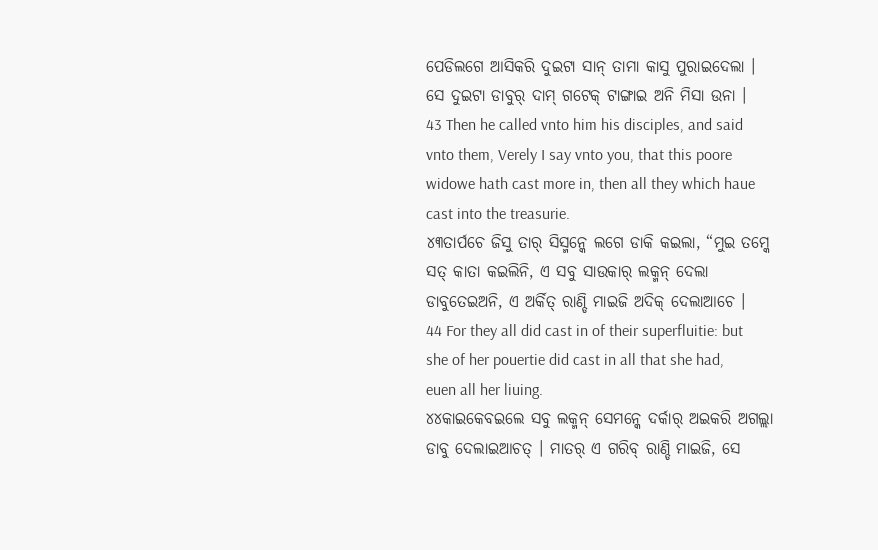ପେଡିଲଗେ ଆସିକରି ଦୁଇଟା ସାନ୍ ତାମା କାସୁ ପୁରାଇଦେଲା । ସେ ଦୁଇଟା ଡାବୁର୍ ଦାମ୍ ଗଟେକ୍ ଟାଙ୍ଗାଇ ଅନି ମିସା ଉନା ।
43 Then he called vnto him his disciples, and said vnto them, Verely I say vnto you, that this poore widowe hath cast more in, then all they which haue cast into the treasurie.
୪୩ତାର୍ପଚେ ଜିସୁ ତାର୍ ସିସ୍ମନ୍କେ ଲଗେ ଡାକି କଇଲା, “ମୁଇ ତମ୍କେ ସତ୍ କାତା କଇଲିନି, ଏ ସବୁ ସାଉକାର୍ ଲକ୍ମନ୍ ଦେଲା ଡାବୁତେଇଅନି, ଏ ଅର୍କିତ୍ ରାଣ୍ଡି ମାଇଜି ଅଦିକ୍ ଦେଲାଆଚେ ।
44 For they all did cast in of their superfluitie: but she of her pouertie did cast in all that she had, euen all her liuing.
୪୪କାଇକେବଇଲେ ସବୁ ଲକ୍ମନ୍ ସେମନ୍କେ ଦର୍କାର୍ ଅଇକରି ଅଗଲ୍ଲା ଡାବୁ ଦେଲାଇଆଚତ୍ । ମାତର୍ ଏ ଗରିବ୍ ରାଣ୍ଡି ମାଇଜି, ସେ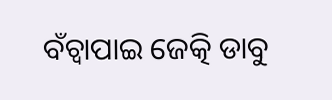ବଁଚ୍ବାପାଇ ଜେତ୍କି ଡାବୁ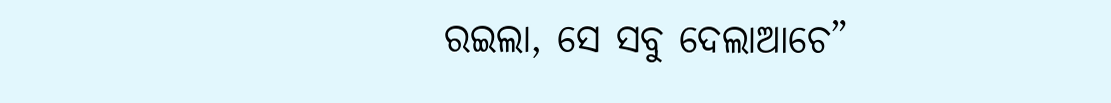ରଇଲା, ସେ ସବୁ ଦେଲାଆଚେ”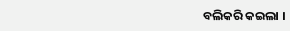ବଲିକରି କଇଲା ।